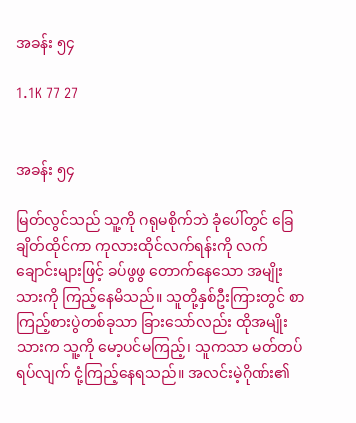အခန်း ၅၄

1.1K 77 27


အခန်း ၅၄

မြတ်လွင်သည် သူ့ကို ဂရုမစိုက်ဘဲ ခုံပေါ်တွင် ခြေချိတ်ထိုင်ကာ ကုလားထိုင်လက်ရန်းကို လက်ချောင်းများဖြင့် ခပ်ဖွဖွ တောက်နေသော အမျိုးသားကို ကြည့်နေမိသည်။ သူတို့နှစ်ဦးကြားတွင် စာကြည့်စားပွဲတစ်ခုသာ ခြားသော်လည်း ထိုအမျိုးသားက သူ့ကို မော့ပင်မကြည့်၊ သူကသာ မတ်တပ်ရပ်လျက် ငုံ့ကြည့်နေရသည်။ အလင်းမဲ့ဂိုဏ်း၏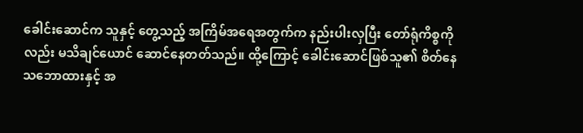ခေါင်းဆောင်က သူနှင့် တွေ့သည့် အကြိမ်အရေအတွက်က နည်းပါးလှပြီး တော်ရုံကိစ္စကိုလည်း မသိချင်ယောင် ဆောင်နေတတ်သည်။ ထို့ကြောင့် ခေါင်းဆောင်ဖြစ်သူ၏ စိတ်နေသဘောထားနှင့် အ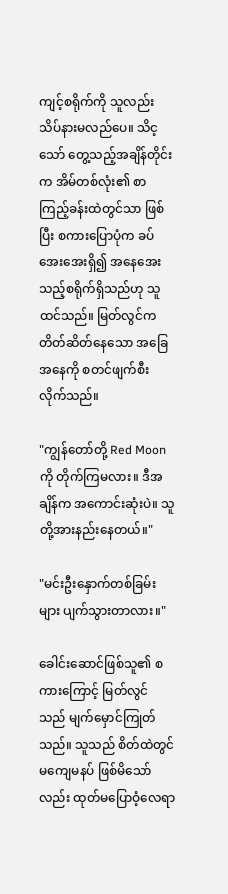ကျင့်စရိုက်ကို သူလည်း သိပ်နားမလည်ပေ။ သိင့သော် တွေ့သည့်အချိန်တိုင်းက အိမ်တစ်လုံး၏ စာကြည့်ခန်းထဲတွင်သာ ဖြစ်ပြီး စကားပြောပုံက ခပ်အေးအေးရှိ၍ အနေအေးသည့်စရိုက်ရှိသည်ဟု သူ ထင်သည်။ မြတ်လွင်က တိတ်ဆိတ်နေသော အခြေအနေကို စတင်ဖျက်စီးလိုက်သည်။

"ကျွန်တော်တို့ Red Moon ကို တိုက်ကြမလား။ ဒီအချိန်က အကောင်းဆုံးပဲ။ သူတို့အားနည်းနေတယ်။"

"မင်းဦးနှောက်တစ်ခြမ်းများ ပျက်သွားတာလား။"

ခေါင်းဆောင်ဖြစ်သူ၏ စကားကြောင့် မြတ်လွင်သည် မျက်မှောင်ကြုတ်သည်။ သူသည် စိတ်ထဲတွင် မကျေမနပ် ဖြစ်မိသော်လည်း ထုတ်မပြောဝံ့လေရာ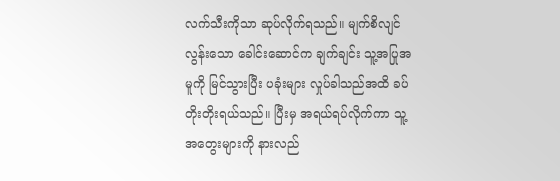လက်သီးကိုသာ ဆုပ်လိုက်ရသည်။ မျက်စိလျင်လွန်းသော ခေါင်းဆောင်က ချက်ချင်း သူ့အပြုအမူကို မြင်သွားပြီး ပခုံးများ လှုပ်ခါသည်အထိ ခပ်တိုးတိုးရယ်သည်။ ပြီးမှ အရယ်ရပ်လိုက်ကာ သူ့အတွေးများကို နားလည်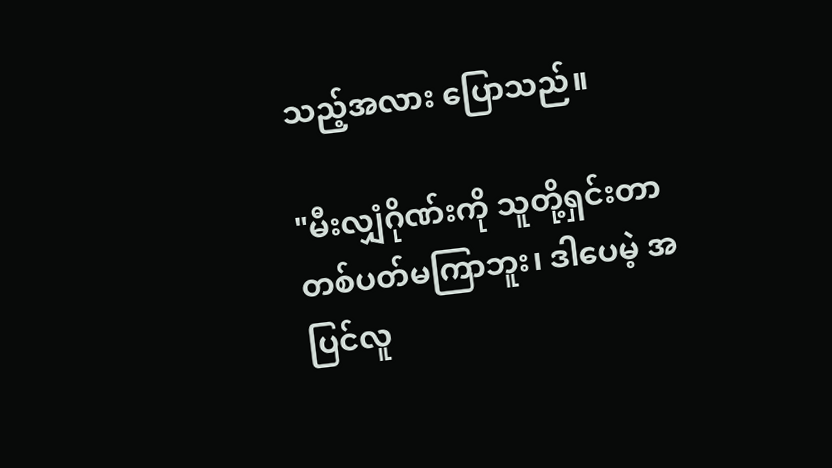သည့်အလား ပြောသည်။

"မီးလျှံဂိုဏ်းကို သူတို့ရှင်းတာ တစ်ပတ်မကြာဘူး၊ ဒါပေမဲ့ အပြင်လူ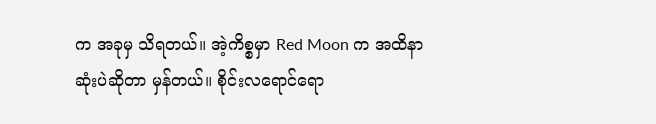က အခုမှ သိရတယ်။ အဲ့ကိစ္စမှာ Red Moon က အထိနာဆုံးပဲဆိုတာ မှန်တယ်။ စိုင်းလရောင်ရော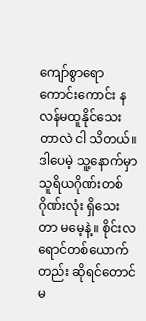ကျော်စွာရော ကောင်းကောင်း နလန်မထူနိုင်သေးတာလဲ ငါ သိတယ်။ ဒါပေမဲ့ သူ့နောက်မှာ သူရိယဂိုဏ်းတစ်ဂိုဏ်းလုံး ရှိသေးတာ မမေ့နဲ့။ စိုင်းလရောင်တစ်ယောက်တည်း ဆိုရင်တောင် မ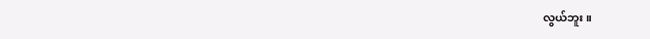လွယ်ဘူး။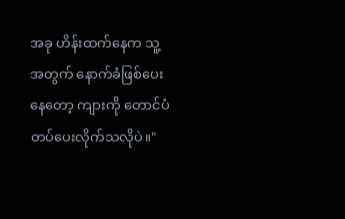အခု ဟိန်းထက်နေက သူ့အတွက် နောက်ခံဖြစ်ပေးနေတော့ ကျားကို တောင်ပံတပ်ပေးလိုက်သလိုပဲ။"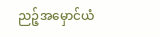ညဉ့်အမှောင်ယံ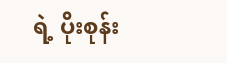ရဲ့ ပိုးစုန်း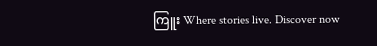ကြူး Where stories live. Discover now